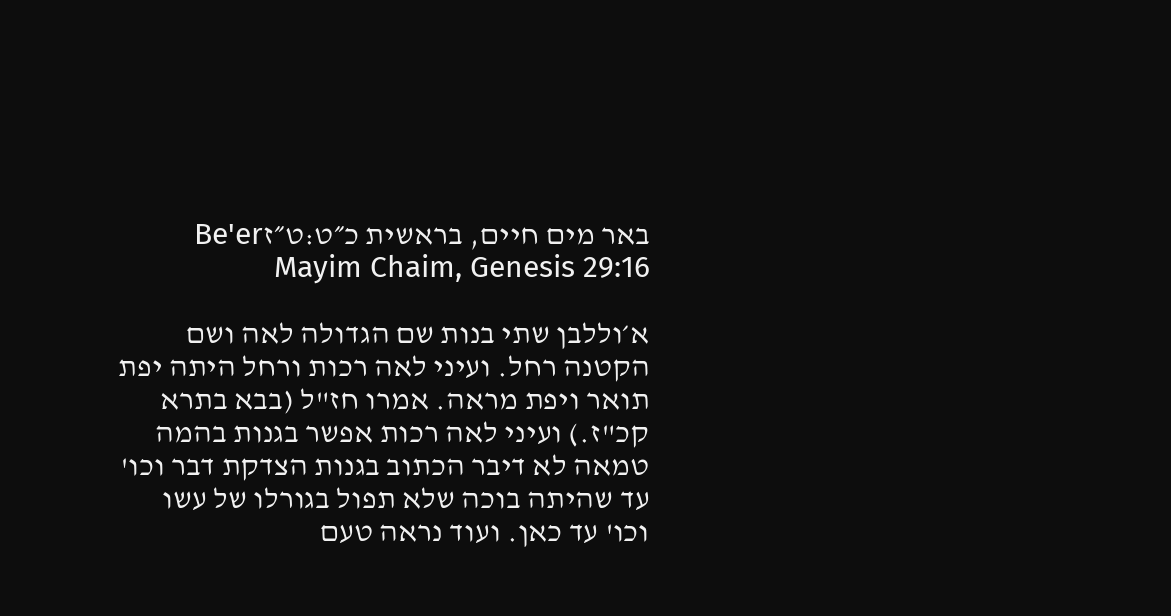באר מים חיים, בראשית כ״ט:ט״זBe'er Mayim Chaim, Genesis 29:16

א׳וללבן שתי בנות שם הגדולה לאה ושם הקטנה רחל. ועיני לאה רכות ורחל היתה יפת תואר ויפת מראה. אמרו חז"ל (בבא בתרא קכ"ז.) ועיני לאה רכות אפשר בגנות בהמה טמאה לא דיבר הכתוב בגנות הצדקת דבר וכו' עד שהיתה בוכה שלא תפול בגורלו של עשו וכו' עד כאן. ועוד נראה טעם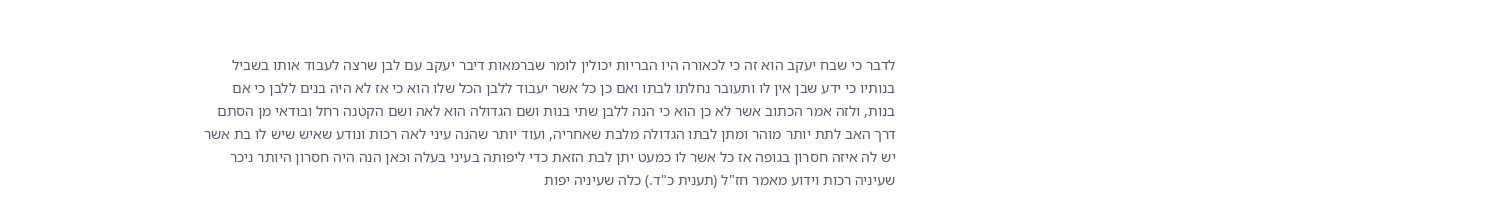לדבר כי שבח יעקב הוא זה כי לכאורה היו הבריות יכולין לומר שברמאות דיבר יעקב עם לבן שרצה לעבוד אותו בשביל בנותיו כי ידע שבן אין לו ותעובר נחלתו לבתו ואם כן כל אשר יעבוד ללבן הכל שלו הוא כי אז לא היה בנים ללבן כי אם בנות, ולזה אמר הכתוב אשר לא כן הוא כי הנה ללבן שתי בנות ושם הגדולה הוא לאה ושם הקטנה רחל ובודאי מן הסתם דרך האב לתת יותר מוהר ומתן לבתו הגדולה מלבת שאחריה, ועוד יותר שהנה עיני לאה רכות ונודע שאיש שיש לו בת אשר יש לה איזה חסרון בגופה אז כל אשר לו כמעט יתן לבת הזאת כדי ליפותה בעיני בעלה וכאן הנה היה חסרון היותר ניכר שעיניה רכות וידוע מאמר חז"ל (תענית כ"ד.) כלה שעיניה יפות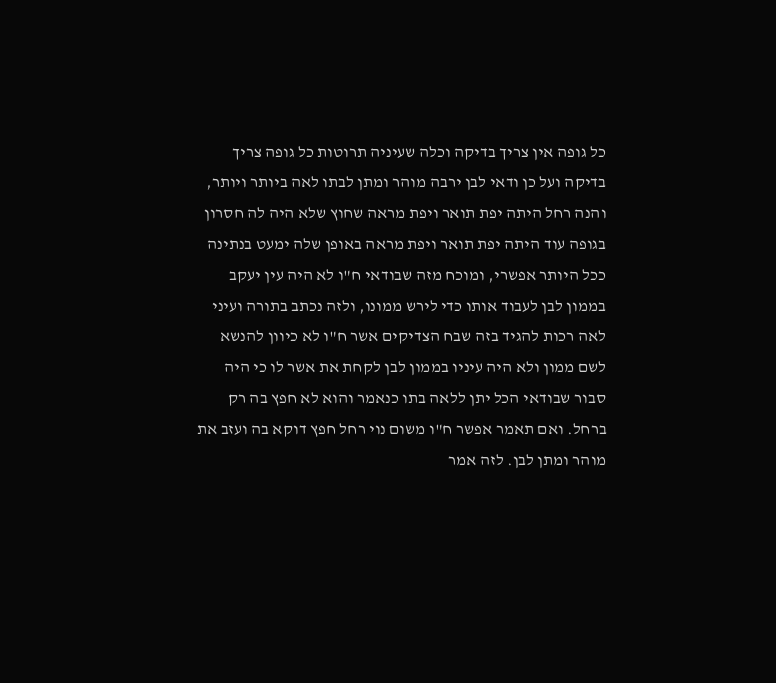כל גופה אין צריך בדיקה וכלה שעיניה תרוטות כל גופה צריך בדיקה ועל כן ודאי לבן ירבה מוהר ומתן לבתו לאה ביותר ויותר, והנה רחל היתה יפת תואר ויפת מראה שחוץ שלא היה לה חסרון בגופה עוד היתה יפת תואר ויפת מראה באופן שלה ימעט בנתינה ככל היותר אפשרי, ומוכח מזה שבודאי ח"ו לא היה עין יעקב בממון לבן לעבוד אותו כדי לירש ממונו, ולזה נכתב בתורה ועיני לאה רכות להגיד בזה שבח הצדיקים אשר ח"ו לא כיוון להנשא לשם ממון ולא היה עיניו בממון לבן לקחת את אשר לו כי היה סבור שבודאי הכל יתן ללאה בתו כנאמר והוא לא חפץ בה רק ברחל. ואם תאמר אפשר ח"ו משום נוי רחל חפץ דוקא בה ועזב את מוהר ומתן לבן. לזה אמר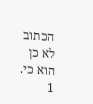הכתוב לא כן הוא כי.
1